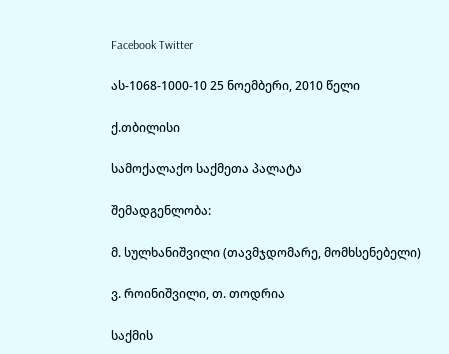Facebook Twitter

ას-1068-1000-10 25 ნოემბერი, 2010 წელი

ქ.თბილისი

სამოქალაქო საქმეთა პალატა

შემადგენლობა:

მ. სულხანიშვილი (თავმჯდომარე, მომხსენებელი)

ვ. როინიშვილი, თ. თოდრია

საქმის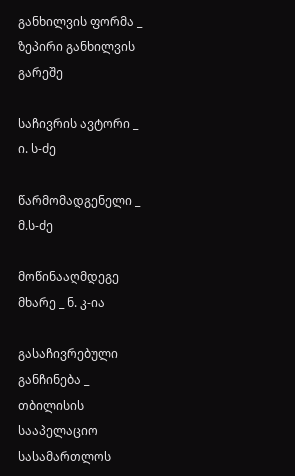განხილვის ფორმა _ ზეპირი განხილვის გარეშე

საჩივრის ავტორი _ ი. ს-ძე

წარმომადგენელი _ მ.ს-ძე

მოწინააღმდეგე მხარე _ ნ. კ-ია

გასაჩივრებული განჩინება _ თბილისის სააპელაციო სასამართლოს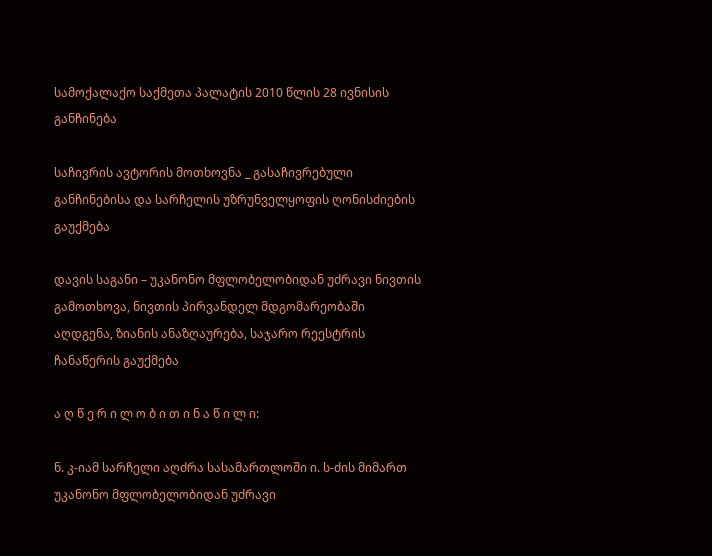სამოქალაქო საქმეთა პალატის 2010 წლის 28 ივნისის განჩინება

საჩივრის ავტორის მოთხოვნა _ გასაჩივრებული განჩინებისა და სარჩელის უზრუნველყოფის ღონისძიების გაუქმება

დავის საგანი – უკანონო მფლობელობიდან უძრავი ნივთის გამოთხოვა, ნივთის პირვანდელ მდგომარეობაში აღდგენა, ზიანის ანაზღაურება, საჯარო რეესტრის ჩანაწერის გაუქმება

ა ღ წ ე რ ი ლ ო ბ ი თ ი ნ ა წ ი ლ ი:

ნ. კ-იამ სარჩელი აღძრა სასამართლოში ი. ს-ძის მიმართ უკანონო მფლობელობიდან უძრავი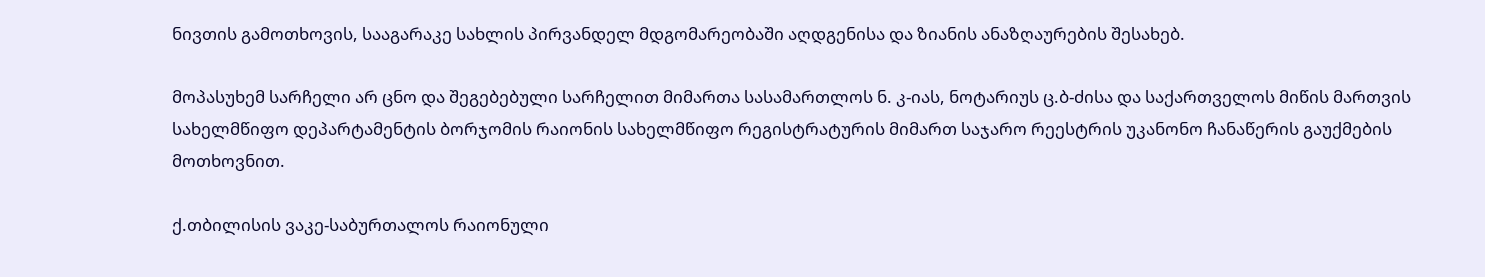ნივთის გამოთხოვის, სააგარაკე სახლის პირვანდელ მდგომარეობაში აღდგენისა და ზიანის ანაზღაურების შესახებ.

მოპასუხემ სარჩელი არ ცნო და შეგებებული სარჩელით მიმართა სასამართლოს ნ. კ-იას, ნოტარიუს ც.ბ-ძისა და საქართველოს მიწის მართვის სახელმწიფო დეპარტამენტის ბორჯომის რაიონის სახელმწიფო რეგისტრატურის მიმართ საჯარო რეესტრის უკანონო ჩანაწერის გაუქმების მოთხოვნით.

ქ.თბილისის ვაკე-საბურთალოს რაიონული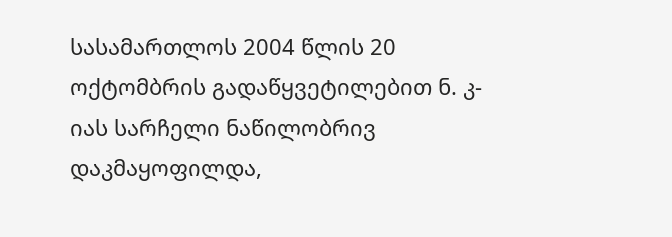სასამართლოს 2004 წლის 20 ოქტომბრის გადაწყვეტილებით ნ. კ-იას სარჩელი ნაწილობრივ დაკმაყოფილდა,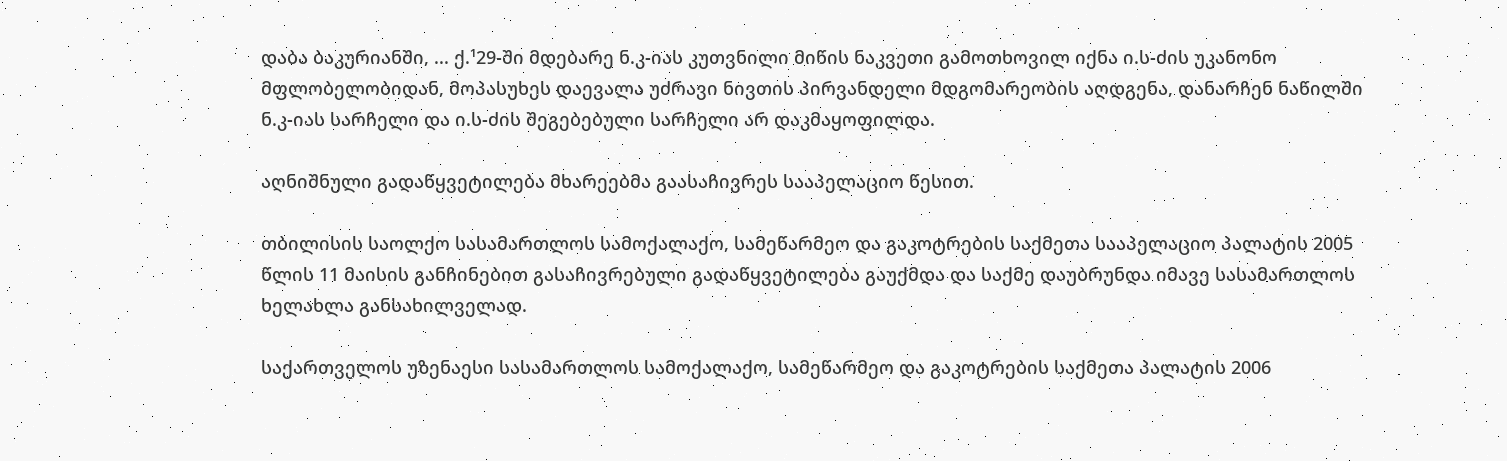დაბა ბაკურიანში, ... ქ.¹29-ში მდებარე ნ.კ-იას კუთვნილი მიწის ნაკვეთი გამოთხოვილ იქნა ი.ს-ძის უკანონო მფლობელობიდან, მოპასუხეს დაევალა უძრავი ნივთის პირვანდელი მდგომარეობის აღდგენა, დანარჩენ ნაწილში ნ.კ-იას სარჩელი და ი.ს-ძის შეგებებული სარჩელი არ დაკმაყოფილდა.

აღნიშნული გადაწყვეტილება მხარეებმა გაასაჩივრეს სააპელაციო წესით.

თბილისის საოლქო სასამართლოს სამოქალაქო, სამეწარმეო და გაკოტრების საქმეთა სააპელაციო პალატის 2005 წლის 11 მაისის განჩინებით გასაჩივრებული გადაწყვეტილება გაუქმდა და საქმე დაუბრუნდა იმავე სასამართლოს ხელახლა განსახილველად.

საქართველოს უზენაესი სასამართლოს სამოქალაქო, სამეწარმეო და გაკოტრების საქმეთა პალატის 2006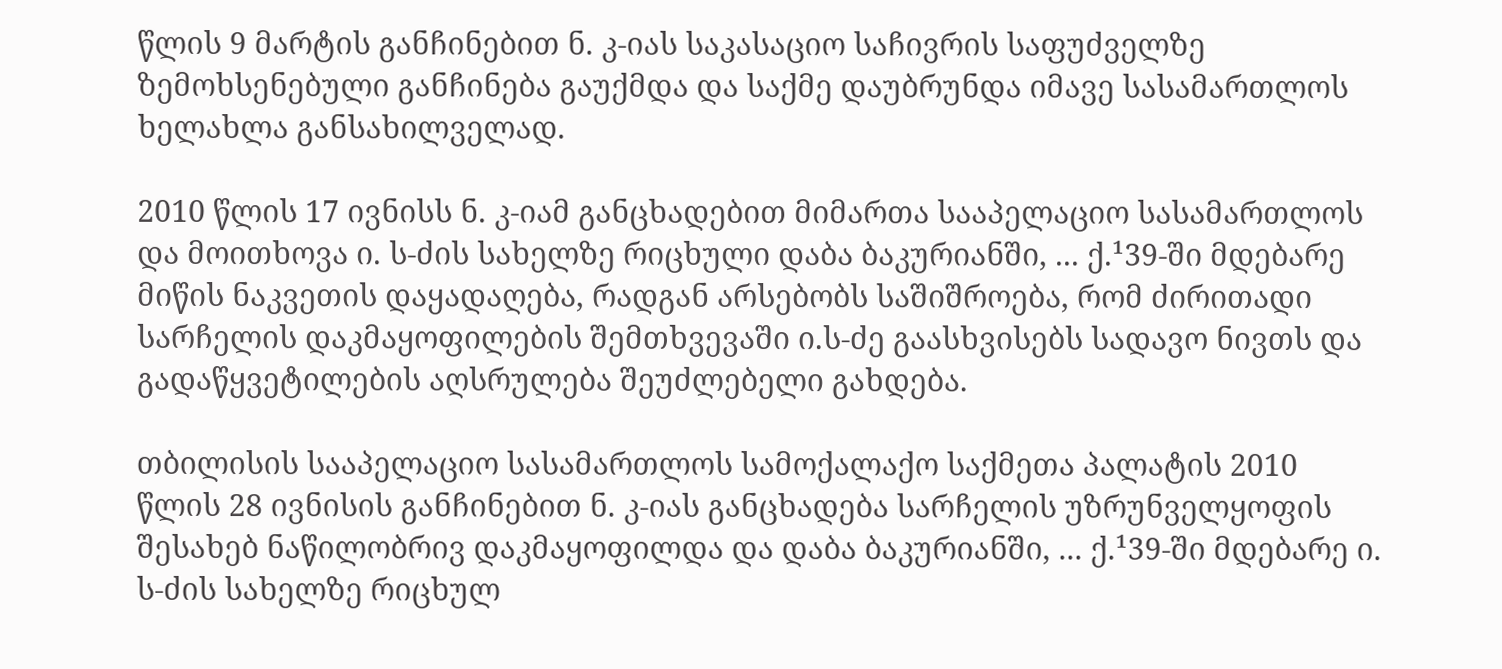წლის 9 მარტის განჩინებით ნ. კ-იას საკასაციო საჩივრის საფუძველზე ზემოხსენებული განჩინება გაუქმდა და საქმე დაუბრუნდა იმავე სასამართლოს ხელახლა განსახილველად.

2010 წლის 17 ივნისს ნ. კ-იამ განცხადებით მიმართა სააპელაციო სასამართლოს და მოითხოვა ი. ს-ძის სახელზე რიცხული დაბა ბაკურიანში, ... ქ.¹39-ში მდებარე მიწის ნაკვეთის დაყადაღება, რადგან არსებობს საშიშროება, რომ ძირითადი სარჩელის დაკმაყოფილების შემთხვევაში ი.ს-ძე გაასხვისებს სადავო ნივთს და გადაწყვეტილების აღსრულება შეუძლებელი გახდება.

თბილისის სააპელაციო სასამართლოს სამოქალაქო საქმეთა პალატის 2010 წლის 28 ივნისის განჩინებით ნ. კ-იას განცხადება სარჩელის უზრუნველყოფის შესახებ ნაწილობრივ დაკმაყოფილდა და დაბა ბაკურიანში, ... ქ.¹39-ში მდებარე ი. ს-ძის სახელზე რიცხულ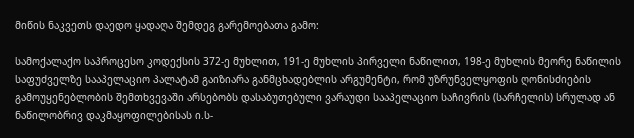მიწის ნაკვეთს დაედო ყადაღა შემდეგ გარემოებათა გამო:

სამოქალაქო საპროცესო კოდექსის 372-ე მუხლით, 191-ე მუხლის პირველი ნაწილით, 198-ე მუხლის მეორე ნაწილის საფუძველზე სააპელაციო პალატამ გაიზიარა განმცხადებლის არგუმენტი, რომ უზრუნველყოფის ღონისძიების გამოუყენებლობის შემთხვევაში არსებობს დასაბუთებული ვარაუდი სააპელაციო საჩივრის (სარჩელის) სრულად ან ნაწილობრივ დაკმაყოფილებისას ი.ს-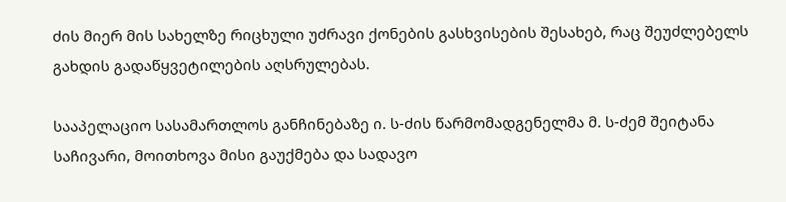ძის მიერ მის სახელზე რიცხული უძრავი ქონების გასხვისების შესახებ, რაც შეუძლებელს გახდის გადაწყვეტილების აღსრულებას.

სააპელაციო სასამართლოს განჩინებაზე ი. ს-ძის წარმომადგენელმა მ. ს-ძემ შეიტანა საჩივარი, მოითხოვა მისი გაუქმება და სადავო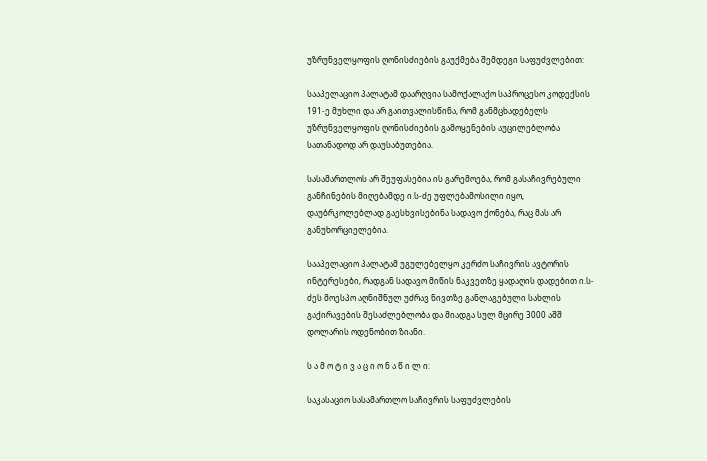უზრუნველყოფის ღონისძიების გაუქმება შემდეგი საფუძვლებით:

სააპელაციო პალატამ დაარღვია სამოქალაქო საპროცესო კოდექსის 191-ე მუხლი და არ გაითვალისწინა, რომ განმცხადებელს უზრუნველყოფის ღონისძიების გამოყენების აუცილებლობა სათანადოდ არ დაუსაბუთებია.

სასამართლოს არ შეუფასებია ის გარემოება, რომ გასაჩივრებული განჩინების მიღებამდე ი.ს-ძე უფლებამოსილი იყო, დაუბრკოლებლად გაესხვისებინა სადავო ქონება, რაც მას არ განუხორციელებია.

სააპელაციო პალატამ უგულებელყო კერძო საჩივრის ავტორის ინტერესები, რადგან სადავო მიწის ნაკვეთზე ყადაღის დადებით ი.ს-ძეს მოესპო აღნიშნულ უძრავ ნივთზე განლაგებული სახლის გაქირავების შესაძლებლობა და მიადგა სულ მცირე 3000 აშშ დოლარის ოდენობით ზიანი.

ს ა მ ო ტ ი ვ ა ც ი ო ნ ა წ ი ლ ი:

საკასაციო სასამართლო საჩივრის საფუძვლების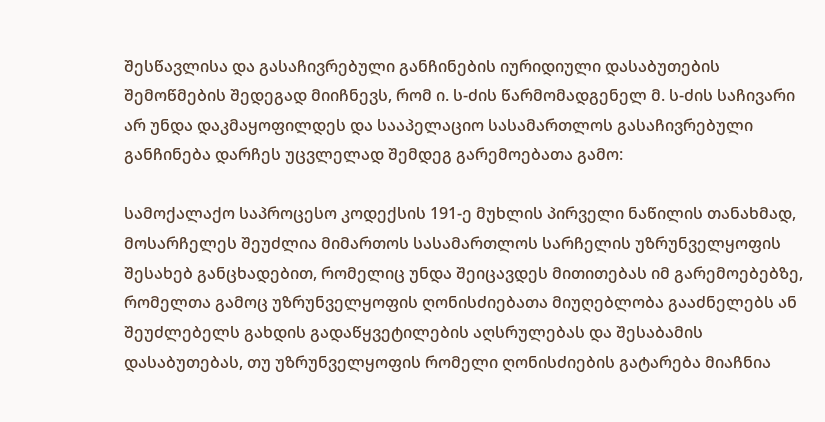შესწავლისა და გასაჩივრებული განჩინების იურიდიული დასაბუთების შემოწმების შედეგად მიიჩნევს, რომ ი. ს-ძის წარმომადგენელ მ. ს-ძის საჩივარი არ უნდა დაკმაყოფილდეს და სააპელაციო სასამართლოს გასაჩივრებული განჩინება დარჩეს უცვლელად შემდეგ გარემოებათა გამო:

სამოქალაქო საპროცესო კოდექსის 191-ე მუხლის პირველი ნაწილის თანახმად, მოსარჩელეს შეუძლია მიმართოს სასამართლოს სარჩელის უზრუნველყოფის შესახებ განცხადებით, რომელიც უნდა შეიცავდეს მითითებას იმ გარემოებებზე, რომელთა გამოც უზრუნველყოფის ღონისძიებათა მიუღებლობა გააძნელებს ან შეუძლებელს გახდის გადაწყვეტილების აღსრულებას და შესაბამის დასაბუთებას, თუ უზრუნველყოფის რომელი ღონისძიების გატარება მიაჩნია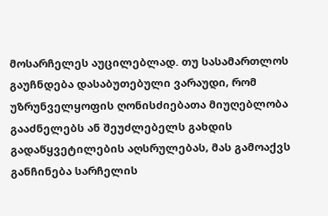მოსარჩელეს აუცილებლად. თუ სასამართლოს გაუჩნდება დასაბუთებული ვარაუდი, რომ უზრუნველყოფის ღონისძიებათა მიუღებლობა გააძნელებს ან შეუძლებელს გახდის გადაწყვეტილების აღსრულებას, მას გამოაქვს განჩინება სარჩელის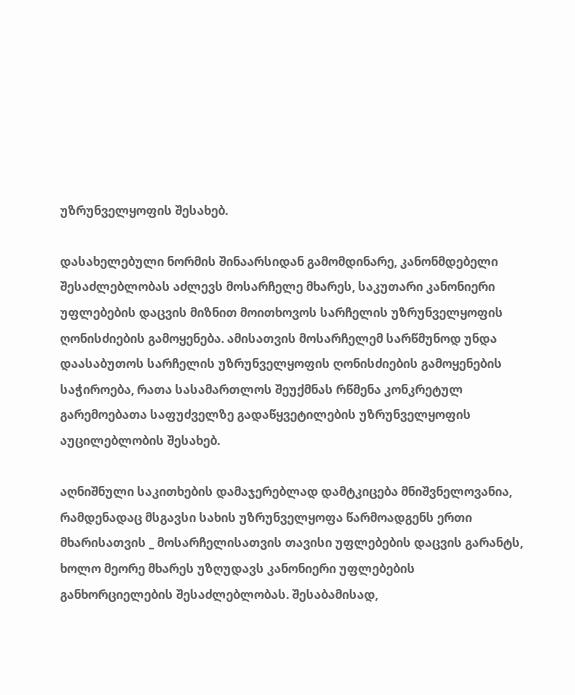უზრუნველყოფის შესახებ.

დასახელებული ნორმის შინაარსიდან გამომდინარე, კანონმდებელი შესაძლებლობას აძლევს მოსარჩელე მხარეს, საკუთარი კანონიერი უფლებების დაცვის მიზნით მოითხოვოს სარჩელის უზრუნველყოფის ღონისძიების გამოყენება. ამისათვის მოსარჩელემ სარწმუნოდ უნდა დაასაბუთოს სარჩელის უზრუნველყოფის ღონისძიების გამოყენების საჭიროება, რათა სასამართლოს შეუქმნას რწმენა კონკრეტულ გარემოებათა საფუძველზე გადაწყვეტილების უზრუნველყოფის აუცილებლობის შესახებ.

აღნიშნული საკითხების დამაჯერებლად დამტკიცება მნიშვნელოვანია, რამდენადაც მსგავსი სახის უზრუნველყოფა წარმოადგენს ერთი მხარისათვის _ მოსარჩელისათვის თავისი უფლებების დაცვის გარანტს, ხოლო მეორე მხარეს უზღუდავს კანონიერი უფლებების განხორციელების შესაძლებლობას. შესაბამისად,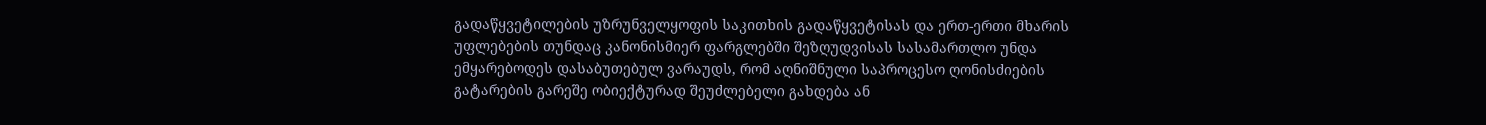გადაწყვეტილების უზრუნველყოფის საკითხის გადაწყვეტისას და ერთ-ერთი მხარის უფლებების თუნდაც კანონისმიერ ფარგლებში შეზღუდვისას სასამართლო უნდა ემყარებოდეს დასაბუთებულ ვარაუდს, რომ აღნიშნული საპროცესო ღონისძიების გატარების გარეშე ობიექტურად შეუძლებელი გახდება ან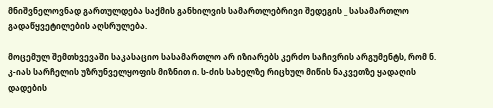მნიშვნელოვნად გართულდება საქმის განხილვის სამართლებრივი შედეგის _ სასამართლო გადაწყვეტილების აღსრულება.

მოცემულ შემთხვევაში საკასაციო სასამართლო არ იზიარებს კერძო საჩივრის არგუმენტს, რომ ნ. კ-იას სარჩელის უზრუნველყოფის მიზნით ი. ს-ძის სახელზე რიცხულ მიწის ნაკვეთზე ყადაღის დადების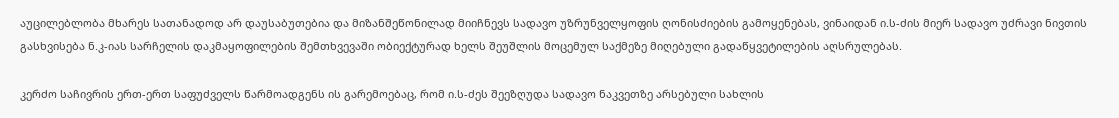აუცილებლობა მხარეს სათანადოდ არ დაუსაბუთებია და მიზანშეწონილად მიიჩნევს სადავო უზრუნველყოფის ღონისძიების გამოყენებას, ვინაიდან ი.ს-ძის მიერ სადავო უძრავი ნივთის გასხვისება ნ.კ-იას სარჩელის დაკმაყოფილების შემთხვევაში ობიექტურად ხელს შეუშლის მოცემულ საქმეზე მიღებული გადაწყვეტილების აღსრულებას.

კერძო საჩივრის ერთ-ერთ საფუძველს წარმოადგენს ის გარემოებაც, რომ ი.ს-ძეს შეეზღუდა სადავო ნაკვეთზე არსებული სახლის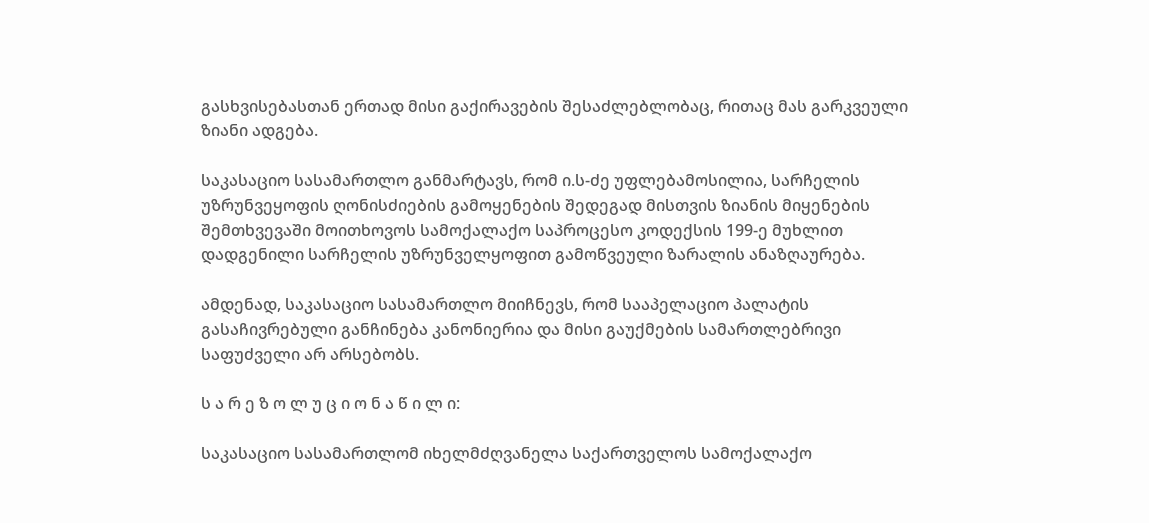გასხვისებასთან ერთად მისი გაქირავების შესაძლებლობაც, რითაც მას გარკვეული ზიანი ადგება.

საკასაციო სასამართლო განმარტავს, რომ ი.ს-ძე უფლებამოსილია, სარჩელის უზრუნვეყოფის ღონისძიების გამოყენების შედეგად მისთვის ზიანის მიყენების შემთხვევაში მოითხოვოს სამოქალაქო საპროცესო კოდექსის 199-ე მუხლით დადგენილი სარჩელის უზრუნველყოფით გამოწვეული ზარალის ანაზღაურება.

ამდენად, საკასაციო სასამართლო მიიჩნევს, რომ სააპელაციო პალატის გასაჩივრებული განჩინება კანონიერია და მისი გაუქმების სამართლებრივი საფუძველი არ არსებობს.

ს ა რ ე ზ ო ლ უ ც ი ო ნ ა წ ი ლ ი:

საკასაციო სასამართლომ იხელმძღვანელა საქართველოს სამოქალაქო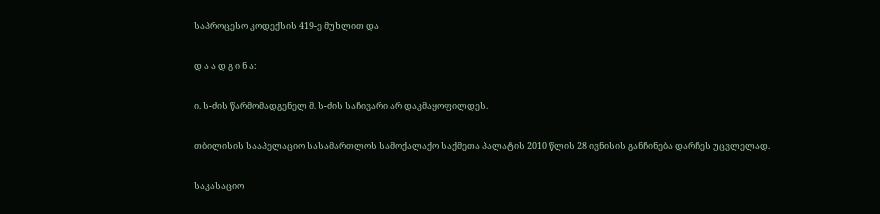საპროცესო კოდექსის 419-ე მუხლით და

დ ა ა დ გ ი ნ ა:

ი. ს-ძის წარმომადგენელ მ. ს-ძის საჩივარი არ დაკმაყოფილდეს.

თბილისის სააპელაციო სასამართლოს სამოქალაქო საქმეთა პალატის 2010 წლის 28 ივნისის განჩინება დარჩეს უცვლელად.

საკასაციო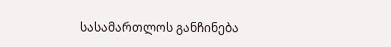სასამართლოს განჩინება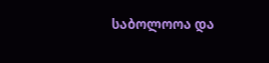საბოლოოა და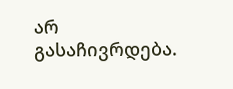არ გასაჩივრდება.